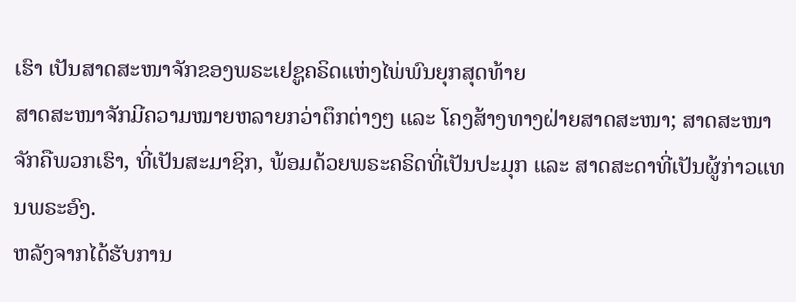ເຮົາ ເປັນສາດສະໜາຈັກຂອງພຣະເຢຊູຄຣິດແຫ່ງໄພ່ພົນຍຸກສຸດທ້າຍ
ສາດສະໜາຈັກມີຄວາມໝາຍຫລາຍກວ່າຕຶກຕ່າງໆ ແລະ ໂຄງສ້າງທາງຝ່າຍສາດສະໜາ; ສາດສະໜາຈັກຄືພວກເຮົາ, ທີ່ເປັນສະມາຊິກ, ພ້ອມດ້ວຍພຣະຄຣິດທີ່ເປັນປະມຸກ ແລະ ສາດສະດາທີ່ເປັນຜູ້ກ່າວແທນພຣະອົງ.
ຫລັງຈາກໄດ້ຮັບການ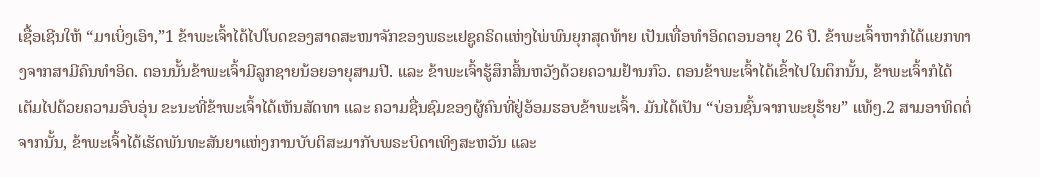ເຊື້ອເຊີນໃຫ້ “ມາເບິ່ງເອົາ,”1 ຂ້າພະເຈົ້າໄດ້ໄປໂບດຂອງສາດສະໜາຈັກຂອງພຣະເຢຊູຄຣິດແຫ່ງໄພ່ພົນຍຸກສຸດທ້າຍ ເປັນເທື່ອທຳອິດຕອນອາຍຸ 26 ປີ. ຂ້າພະເຈົ້າຫາກໍໄດ້ແຍກທາງຈາກສາມີຄົນທຳອິດ. ຕອນນັ້ນຂ້າພະເຈົ້າມີລູກຊາຍນ້ອຍອາຍຸສາມປີ. ແລະ ຂ້າພະເຈົ້າຮູ້ສຶກສິ້ນຫວັງດ້ວຍຄວາມຢ້ານກົວ. ຕອນຂ້າພະເຈົ້າໄດ້ເຂົ້າໄປໃນຕຶກນັ້ນ, ຂ້າພະເຈົ້າກໍໄດ້ເຕັມໄປດ້ວຍຄວາມອົບອຸ່ນ ຂະນະທີ່ຂ້າພະເຈົ້າໄດ້ເຫັນສັດທາ ແລະ ຄວາມຊື່ນຊົມຂອງຜູ້ຄົນທີ່ຢູ່ອ້ອມຮອບຂ້າພະເຈົ້າ. ມັນໄດ້ເປັນ “ບ່ອນຊົ້ນຈາກພະຍຸຮ້າຍ” ແທ້ໆ.2 ສາມອາທິດຕໍ່ຈາກນັ້ນ, ຂ້າພະເຈົ້າໄດ້ເຮັດພັນທະສັນຍາແຫ່ງການບັບຕິສະມາກັບພຣະບິດາເທິງສະຫວັນ ແລະ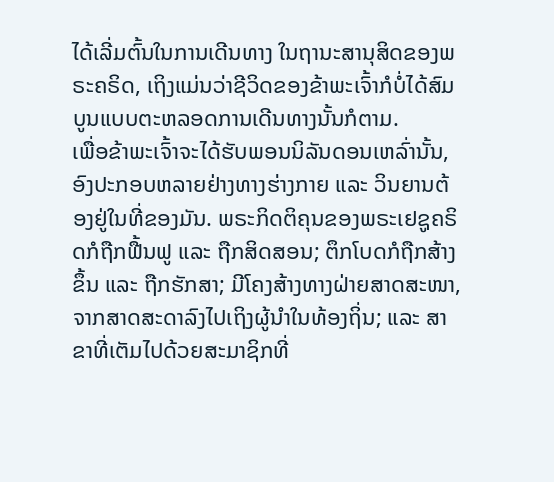ໄດ້ເລີ່ມຕົ້ນໃນການເດີນທາງ ໃນຖານະສານຸສິດຂອງພຣະຄຣິດ, ເຖິງແມ່ນວ່າຊີວິດຂອງຂ້າພະເຈົ້າກໍບໍ່ໄດ້ສົມບູນແບບຕະຫລອດການເດີນທາງນັ້ນກໍຕາມ.
ເພື່ອຂ້າພະເຈົ້າຈະໄດ້ຮັບພອນນິລັນດອນເຫລົ່ານັ້ນ, ອົງປະກອບຫລາຍຢ່າງທາງຮ່າງກາຍ ແລະ ວິນຍານຕ້ອງຢູ່ໃນທີ່ຂອງມັນ. ພຣະກິດຕິຄຸນຂອງພຣະເຢຊູຄຣິດກໍຖືກຟື້ນຟູ ແລະ ຖືກສິດສອນ; ຕຶກໂບດກໍຖືກສ້າງຂຶ້ນ ແລະ ຖືກຮັກສາ; ມີໂຄງສ້າງທາງຝ່າຍສາດສະໜາ, ຈາກສາດສະດາລົງໄປເຖິງຜູ້ນຳໃນທ້ອງຖິ່ນ; ແລະ ສາຂາທີ່ເຕັມໄປດ້ວຍສະມາຊິກທີ່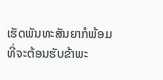ເຮັດພັນທະສັນຍາກໍພ້ອມທີ່ຈະຕ້ອນຮັບຂ້າພະ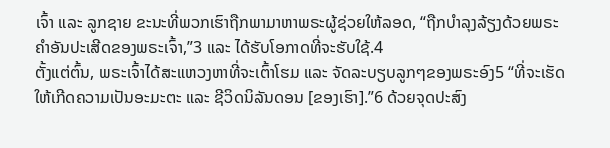ເຈົ້າ ແລະ ລູກຊາຍ ຂະນະທີ່ພວກເຮົາຖືກພາມາຫາພຣະຜູ້ຊ່ວຍໃຫ້ລອດ, “ຖືກບຳລຸງລ້ຽງດ້ວຍພຣະຄຳອັນປະເສີດຂອງພຣະເຈົ້າ,”3 ແລະ ໄດ້ຮັບໂອກາດທີ່ຈະຮັບໃຊ້.4
ຕັ້ງແຕ່ຕົ້ນ, ພຣະເຈົ້າໄດ້ສະແຫວງຫາທີ່ຈະເຕົ້າໂຮມ ແລະ ຈັດລະບຽບລູກໆຂອງພຣະອົງ5 “ທີ່ຈະເຮັດໃຫ້ເກີດຄວາມເປັນອະມະຕະ ແລະ ຊີວິດນິລັນດອນ [ຂອງເຮົາ].”6 ດ້ວຍຈຸດປະສົງ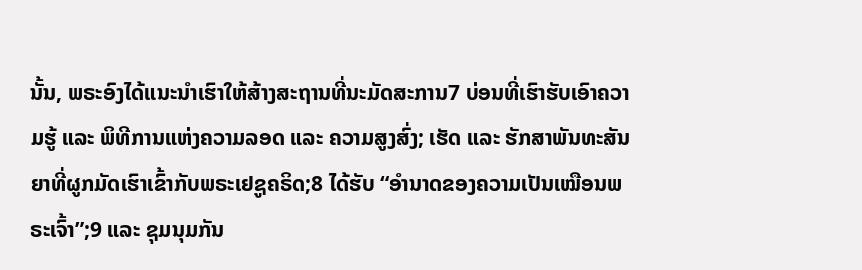ນັ້ນ, ພຣະອົງໄດ້ແນະນຳເຮົາໃຫ້ສ້າງສະຖານທີ່ນະມັດສະການ7 ບ່ອນທີ່ເຮົາຮັບເອົາຄວາມຮູ້ ແລະ ພິທີການແຫ່ງຄວາມລອດ ແລະ ຄວາມສູງສົ່ງ; ເຮັດ ແລະ ຮັກສາພັນທະສັນຍາທີ່ຜູກມັດເຮົາເຂົ້າກັບພຣະເຢຊູຄຣິດ;8 ໄດ້ຮັບ “ອຳນາດຂອງຄວາມເປັນເໝືອນພຣະເຈົ້າ”;9 ແລະ ຊຸມນຸມກັນ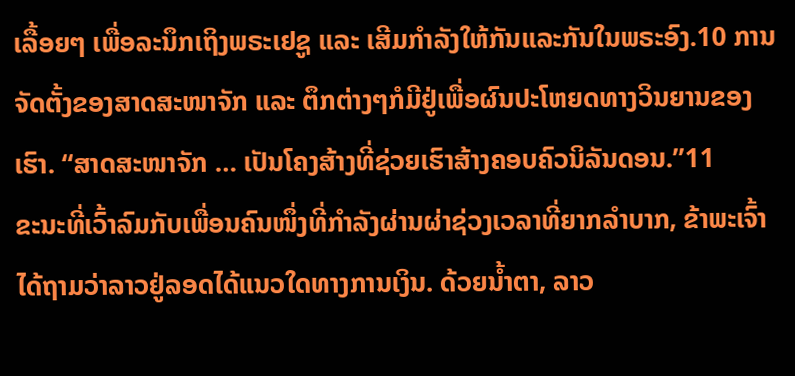ເລື້ອຍໆ ເພື່ອລະນຶກເຖິງພຣະເຢຊູ ແລະ ເສີມກຳລັງໃຫ້ກັນແລະກັນໃນພຣະອົງ.10 ການຈັດຕັ້ງຂອງສາດສະໜາຈັກ ແລະ ຕຶກຕ່າງໆກໍມີຢູ່ເພື່ອຜົນປະໂຫຍດທາງວິນຍານຂອງເຮົາ. “ສາດສະໜາຈັກ … ເປັນໂຄງສ້າງທີ່ຊ່ວຍເຮົາສ້າງຄອບຄົວນິລັນດອນ.”11
ຂະນະທີ່ເວົ້າລົມກັບເພື່ອນຄົນໜຶ່ງທີ່ກຳລັງຜ່ານຜ່າຊ່ວງເວລາທີ່ຍາກລຳບາກ, ຂ້າພະເຈົ້າໄດ້ຖາມວ່າລາວຢູ່ລອດໄດ້ແນວໃດທາງການເງິນ. ດ້ວຍນ້ຳຕາ, ລາວ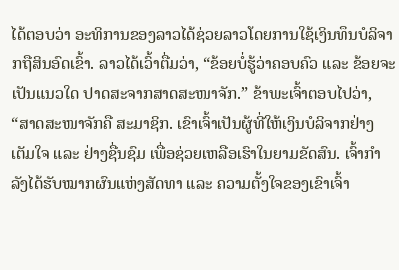ໄດ້ຕອບວ່າ ອະທິການຂອງລາວໄດ້ຊ່ວຍລາວໂດຍການໃຊ້ເງິນທຶນບໍລິຈາກຖືສິນອົດເຂົ້າ. ລາວໄດ້ເວົ້າຕື່ມວ່າ, “ຂ້ອຍບໍ່ຮູ້ວ່າຄອບຄົວ ແລະ ຂ້ອຍຈະເປັນແນວໃດ ປາດສະຈາກສາດສະໜາຈັກ.” ຂ້າພະເຈົ້າຕອບໄປວ່າ, “ສາດສະໜາຈັກຄື ສະມາຊິກ. ເຂົາເຈົ້າເປັນຜູ້ທີ່ໃຫ້ເງິນບໍລິຈາກຢ່າງເຕັມໃຈ ແລະ ຢ່າງຊື່ນຊົມ ເພື່ອຊ່ວຍເຫລືອເຮົາໃນຍາມຂັດສົນ. ເຈົ້າກຳລັງໄດ້ຮັບໝາກຜົນແຫ່ງສັດທາ ແລະ ຄວາມຕັ້ງໃຈຂອງເຂົາເຈົ້າ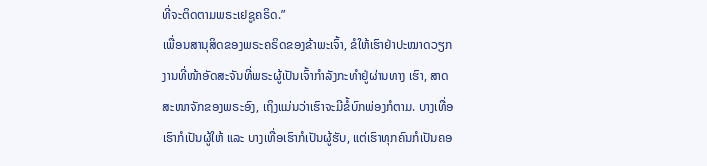ທີ່ຈະຕິດຕາມພຣະເຢຊູຄຣິດ.”
ເພື່ອນສານຸສິດຂອງພຣະຄຣິດຂອງຂ້າພະເຈົ້າ, ຂໍໃຫ້ເຮົາຢ່າປະໝາດວຽກງານທີ່ໜ້າອັດສະຈັນທີ່ພຣະຜູ້ເປັນເຈົ້າກຳລັງກະທຳຢູ່ຜ່ານທາງ ເຮົາ, ສາດສະໜາຈັກຂອງພຣະອົງ, ເຖິງແມ່ນວ່າເຮົາຈະມີຂໍ້ບົກພ່ອງກໍຕາມ. ບາງເທື່ອເຮົາກໍເປັນຜູ້ໃຫ້ ແລະ ບາງເທື່ອເຮົາກໍເປັນຜູ້ຮັບ, ແຕ່ເຮົາທຸກຄົນກໍເປັນຄອ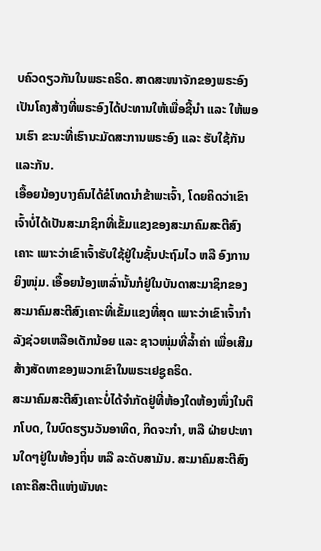ບຄົວດຽວກັນໃນພຣະຄຣິດ. ສາດສະໜາຈັກຂອງພຣະອົງເປັນໂຄງສ້າງທີ່ພຣະອົງໄດ້ປະທານໃຫ້ເພື່ອຊີ້ນຳ ແລະ ໃຫ້ພອນເຮົາ ຂະນະທີ່ເຮົານະມັດສະການພຣະອົງ ແລະ ຮັບໃຊ້ກັນແລະກັນ.
ເອື້ອຍນ້ອງບາງຄົນໄດ້ຂໍໂທດນຳຂ້າພະເຈົ້າ, ໂດຍຄິດວ່າເຂົາເຈົ້າບໍ່ໄດ້ເປັນສະມາຊິກທີ່ເຂັ້ມແຂງຂອງສະມາຄົມສະຕີສົງເຄາະ ເພາະວ່າເຂົາເຈົ້າຮັບໃຊ້ຢູ່ໃນຊັ້ນປະຖົມໄວ ຫລື ອົງການຍິງໜຸ່ມ. ເອື້ອຍນ້ອງເຫລົ່ານັ້ນກໍຢູ່ໃນບັນດາສະມາຊິກຂອງສະມາຄົມສະຕີສົງເຄາະທີ່ເຂັ້ມແຂງທີ່ສຸດ ເພາະວ່າເຂົາເຈົ້າກຳລັງຊ່ວຍເຫລືອເດັກນ້ອຍ ແລະ ຊາວໜຸ່ມທີ່ລ້ຳຄ່າ ເພື່ອເສີມສ້າງສັດທາຂອງພວກເຂົາໃນພຣະເຢຊູຄຣິດ.
ສະມາຄົມສະຕີສົງເຄາະບໍ່ໄດ້ຈຳກັດຢູ່ທີ່ຫ້ອງໃດຫ້ອງໜຶ່ງໃນຕຶກໂບດ, ໃນບົດຮຽນວັນອາທິດ, ກິດຈະກຳ, ຫລື ຝ່າຍປະທານໃດໆຢູ່ໃນທ້ອງຖິ່ນ ຫລື ລະດັບສາມັນ. ສະມາຄົມສະຕີສົງເຄາະຄືສະຕີແຫ່ງພັນທະ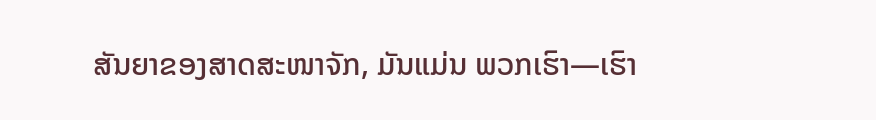ສັນຍາຂອງສາດສະໜາຈັກ, ມັນແມ່ນ ພວກເຮົາ—ເຮົາ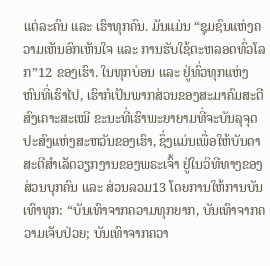ແຕ່ລະຄົນ ແລະ ເຮົາທຸກຄົນ. ມັນແມ່ນ “ຊຸມຊົນແຫ່ງຄວາມເຫັນອົກເຫັນໃຈ ແລະ ການຮັບໃຊ້ຕະຫລອດທົ່ວໂລກ”12 ຂອງເຮົາ. ໃນທຸກບ່ອນ ແລະ ຢູ່ທົ່ວທຸກແຫ່ງຫົນທີ່ເຮົາໄປ, ເຮົາກໍເປັນພາກສ່ວນຂອງສະມາຄົມສະຕີສົງເຄາະສະເໝີ ຂະນະທີ່ເຮົາພະຍາຍາມທີ່ຈະບັນລຸຈຸດປະສົງແຫ່ງສະຫວັນຂອງເຮົາ, ຊຶ່ງແມ່ນເພື່ອໃຫ້ບັນດາສະຕີສຳເລັດວຽກງານຂອງພຣະເຈົ້າ ຢູ່ໃນວິທີທາງຂອງສ່ວນບຸກຄົນ ແລະ ສ່ວນລວມ13 ໂດຍການໃຫ້ການບັນເທົາທຸກ: “ບັນເທົາຈາກຄວາມທຸກຍາກ, ບັນເທົາຈາກຄວາມເຈັບປ່ວຍ; ບັນເທົາຈາກຄວາ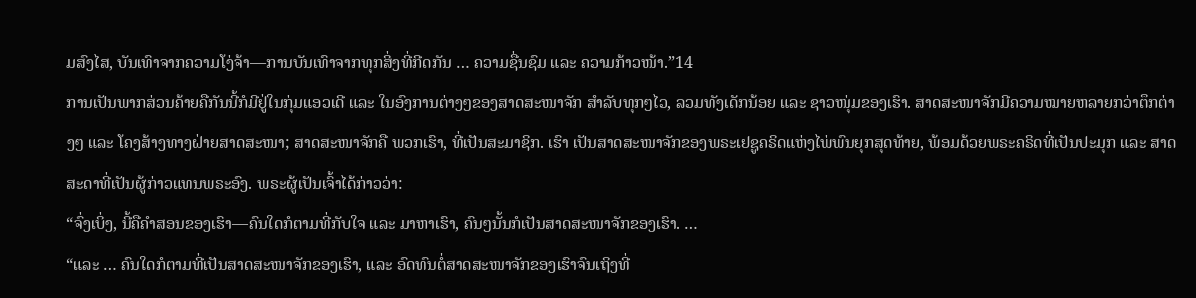ມສົງໄສ, ບັນເທົາຈາກຄວາມໂງ່ຈ້າ—ການບັນເທົາຈາກທຸກສິ່ງທີ່ກີດກັນ … ຄວາມຊື່ນຊົມ ແລະ ຄວາມກ້າວໜ້າ.”14
ການເປັນພາກສ່ວນຄ້າຍຄືກັນນີ້ກໍມີຢູ່ໃນກຸ່ມແອວເດີ ແລະ ໃນອົງການຕ່າງໆຂອງສາດສະໜາຈັກ ສຳລັບທຸກໆໄວ, ລວມທັງເດັກນ້ອຍ ແລະ ຊາວໜຸ່ມຂອງເຮົາ. ສາດສະໜາຈັກມີຄວາມໝາຍຫລາຍກວ່າຕຶກຕ່າງໆ ແລະ ໂຄງສ້າງທາງຝ່າຍສາດສະໜາ; ສາດສະໜາຈັກຄື ພວກເຮົາ, ທີ່ເປັນສະມາຊິກ. ເຮົາ ເປັນສາດສະໜາຈັກຂອງພຣະເຢຊູຄຣິດແຫ່ງໄພ່ພົນຍຸກສຸດທ້າຍ, ພ້ອມດ້ວຍພຣະຄຣິດທີ່ເປັນປະມຸກ ແລະ ສາດສະດາທີ່ເປັນຜູ້ກ່າວແທນພຣະອົງ. ພຣະຜູ້ເປັນເຈົ້າໄດ້ກ່າວວ່າ:
“ຈົ່ງເບິ່ງ, ນີ້ຄືຄຳສອນຂອງເຮົາ—ຄົນໃດກໍຕາມທີ່ກັບໃຈ ແລະ ມາຫາເຮົາ, ຄົນໆນັ້ນກໍເປັນສາດສະໜາຈັກຂອງເຮົາ. …
“ແລະ … ຄົນໃດກໍຕາມທີ່ເປັນສາດສະໜາຈັກຂອງເຮົາ, ແລະ ອົດທົນຕໍ່ສາດສະໜາຈັກຂອງເຮົາຈົນເຖິງທີ່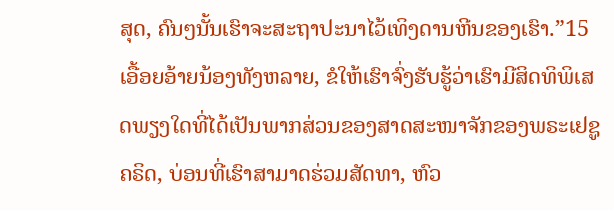ສຸດ, ຄົນໆນັ້ນເຮົາຈະສະຖາປະນາໄວ້ເທິງດານຫີນຂອງເຮົາ.”15
ເອື້ອຍອ້າຍນ້ອງທັງຫລາຍ, ຂໍໃຫ້ເຮົາຈົ່ງຮັບຮູ້ວ່າເຮົາມີສິດທິພິເສດພຽງໃດທີ່ໄດ້ເປັນພາກສ່ວນຂອງສາດສະໜາຈັກຂອງພຣະເຢຊູຄຣິດ, ບ່ອນທີ່ເຮົາສາມາດຮ່ວມສັດທາ, ຫົວ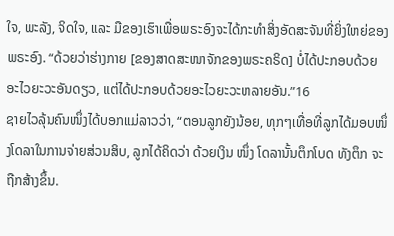ໃຈ, ພະລັງ, ຈິດໃຈ, ແລະ ມືຂອງເຮົາເພື່ອພຣະອົງຈະໄດ້ກະທຳສິ່ງອັດສະຈັນທີ່ຍິ່ງໃຫຍ່ຂອງພຣະອົງ. “ດ້ວຍວ່າຮ່າງກາຍ [ຂອງສາດສະໜາຈັກຂອງພຣະຄຣິດ] ບໍ່ໄດ້ປະກອບດ້ວຍອະໄວຍະວະອັນດຽວ, ແຕ່ໄດ້ປະກອບດ້ວຍອະໄວຍະວະຫລາຍອັນ.”16
ຊາຍໄວລຸ້ນຄົນໜຶ່ງໄດ້ບອກແມ່ລາວວ່າ, “ຕອນລູກຍັງນ້ອຍ, ທຸກໆເທື່ອທີ່ລູກໄດ້ມອບໜຶ່ງໂດລາໃນການຈ່າຍສ່ວນສິບ, ລູກໄດ້ຄິດວ່າ ດ້ວຍເງິນ ໜຶ່ງ ໂດລານັ້ນຕຶກໂບດ ທັງຕຶກ ຈະຖືກສ້າງຂຶ້ນ.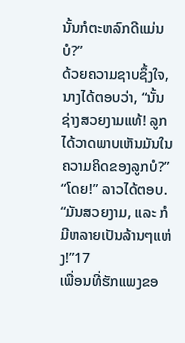ນັ້ນກໍຕະຫລົກດີແມ່ນບໍ?”
ດ້ວຍຄວາມຊາບຊຶ້ງໃຈ, ນາງໄດ້ຕອບວ່າ, “ນັ້ນຊ່າງສວຍງາມແທ້! ລູກໄດ້ວາດພາບເຫັນມັນໃນຄວາມຄິດຂອງລູກບໍ?”
“ໂດຍ!” ລາວໄດ້ຕອບ. “ມັນສວຍງາມ, ແລະ ກໍມີຫລາຍເປັນລ້ານໆແຫ່ງ!”17
ເພື່ອນທີ່ຮັກແພງຂອ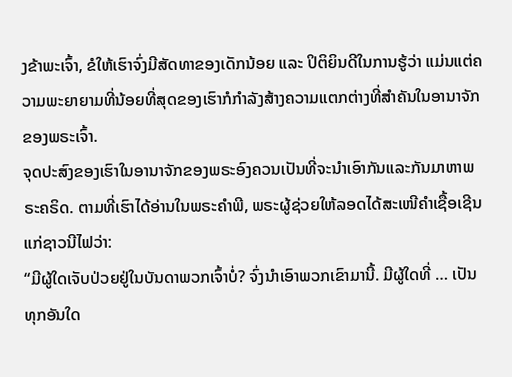ງຂ້າພະເຈົ້າ, ຂໍໃຫ້ເຮົາຈົ່ງມີສັດທາຂອງເດັກນ້ອຍ ແລະ ປິຕິຍິນດີໃນການຮູ້ວ່າ ແມ່ນແຕ່ຄວາມພະຍາຍາມທີ່ນ້ອຍທີ່ສຸດຂອງເຮົາກໍກຳລັງສ້າງຄວາມແຕກຕ່າງທີ່ສຳຄັນໃນອານາຈັກຂອງພຣະເຈົ້າ.
ຈຸດປະສົງຂອງເຮົາໃນອານາຈັກຂອງພຣະອົງຄວນເປັນທີ່ຈະນຳເອົາກັນແລະກັນມາຫາພຣະຄຣິດ. ຕາມທີ່ເຮົາໄດ້ອ່ານໃນພຣະຄຳພີ, ພຣະຜູ້ຊ່ວຍໃຫ້ລອດໄດ້ສະເໜີຄຳເຊື້ອເຊີນແກ່ຊາວນີໄຟວ່າ:
“ມີຜູ້ໃດເຈັບປ່ວຍຢູ່ໃນບັນດາພວກເຈົ້າບໍ່? ຈົ່ງນຳເອົາພວກເຂົາມານີ້. ມີຜູ້ໃດທີ່ … ເປັນທຸກອັນໃດ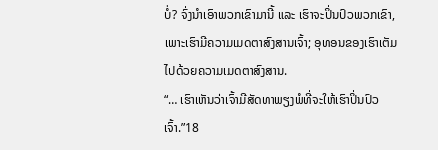ບໍ່? ຈົ່ງນຳເອົາພວກເຂົາມານີ້ ແລະ ເຮົາຈະປິ່ນປົວພວກເຂົາ, ເພາະເຮົາມີຄວາມເມດຕາສົງສານເຈົ້າ; ອຸທອນຂອງເຮົາເຕັມໄປດ້ວຍຄວາມເມດຕາສົງສານ.
“… ເຮົາເຫັນວ່າເຈົ້າມີສັດທາພຽງພໍທີ່ຈະໃຫ້ເຮົາປິ່ນປົວເຈົ້າ.”18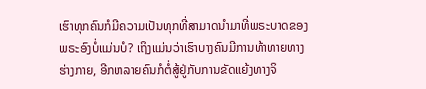ເຮົາທຸກຄົນກໍມີຄວາມເປັນທຸກທີ່ສາມາດນຳມາທີ່ພຣະບາດຂອງພຣະອົງບໍ່ແມ່ນບໍ? ເຖິງແມ່ນວ່າເຮົາບາງຄົນມີການທ້າທາຍທາງຮ່າງກາຍ, ອີກຫລາຍຄົນກໍຕໍ່ສູ້ຢູ່ກັບການຂັດແຍ້ງທາງຈິ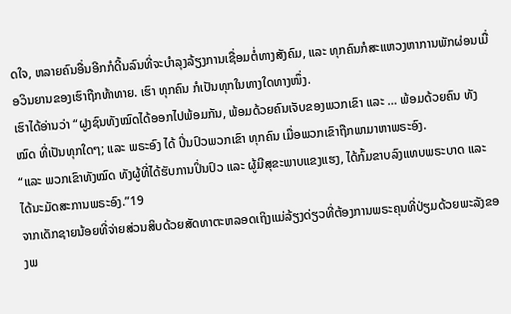ດໃຈ, ຫລາຍຄົນອື່ນອີກກໍດີ້ນລົນທີ່ຈະບຳລຸງລ້ຽງການເຊື່ອມຕໍ່ທາງສັງຄົມ, ແລະ ທຸກຄົນກໍສະແຫວງຫາການພັກຜ່ອນເມື່ອວິນຍານຂອງເຮົາຖືກທ້າທາຍ. ເຮົາ ທຸກຄົນ ກໍເປັນທຸກໃນທາງໃດທາງໜຶ່ງ.
ເຮົາໄດ້ອ່ານວ່າ “ຝູງຊົນທັງໝົດໄດ້ອອກໄປພ້ອມກັນ, ພ້ອມດ້ວຍຄົນເຈັບຂອງພວກເຂົາ ແລະ … ພ້ອມດ້ວຍຄົນ ທັງໝົດ ທີ່ເປັນທຸກໃດໆ; ແລະ ພຣະອົງ ໄດ້ ປິ່ນປົວພວກເຂົາ ທຸກຄົນ ເມື່ອພວກເຂົາຖືກພາມາຫາພຣະອົງ.
“ແລະ ພວກເຂົາທັງໝົດ ທັງຜູ້ທີ່ໄດ້ຮັບການປິ່ນປົວ ແລະ ຜູ້ມີສຸຂະພາບແຂງແຮງ, ໄດ້ກົ້ມຂາບລົງແທບພຣະບາດ ແລະ ໄດ້ນະມັດສະການພຣະອົງ.”19
ຈາກເດັກຊາຍນ້ອຍທີ່ຈ່າຍສ່ວນສິບດ້ວຍສັດທາຕະຫລອດເຖິງແມ່ລ້ຽງດ່ຽວທີ່ຕ້ອງການພຣະຄຸນທີ່ປ່ຽມດ້ວຍພະລັງຂອງພ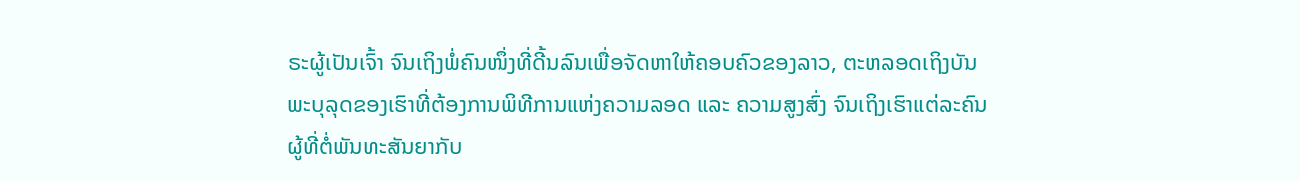ຣະຜູ້ເປັນເຈົ້າ ຈົນເຖິງພໍ່ຄົນໜຶ່ງທີ່ດີ້ນລົນເພື່ອຈັດຫາໃຫ້ຄອບຄົວຂອງລາວ, ຕະຫລອດເຖິງບັນພະບຸລຸດຂອງເຮົາທີ່ຕ້ອງການພິທີການແຫ່ງຄວາມລອດ ແລະ ຄວາມສູງສົ່ງ ຈົນເຖິງເຮົາແຕ່ລະຄົນ ຜູ້ທີ່ຕໍ່ພັນທະສັນຍາກັບ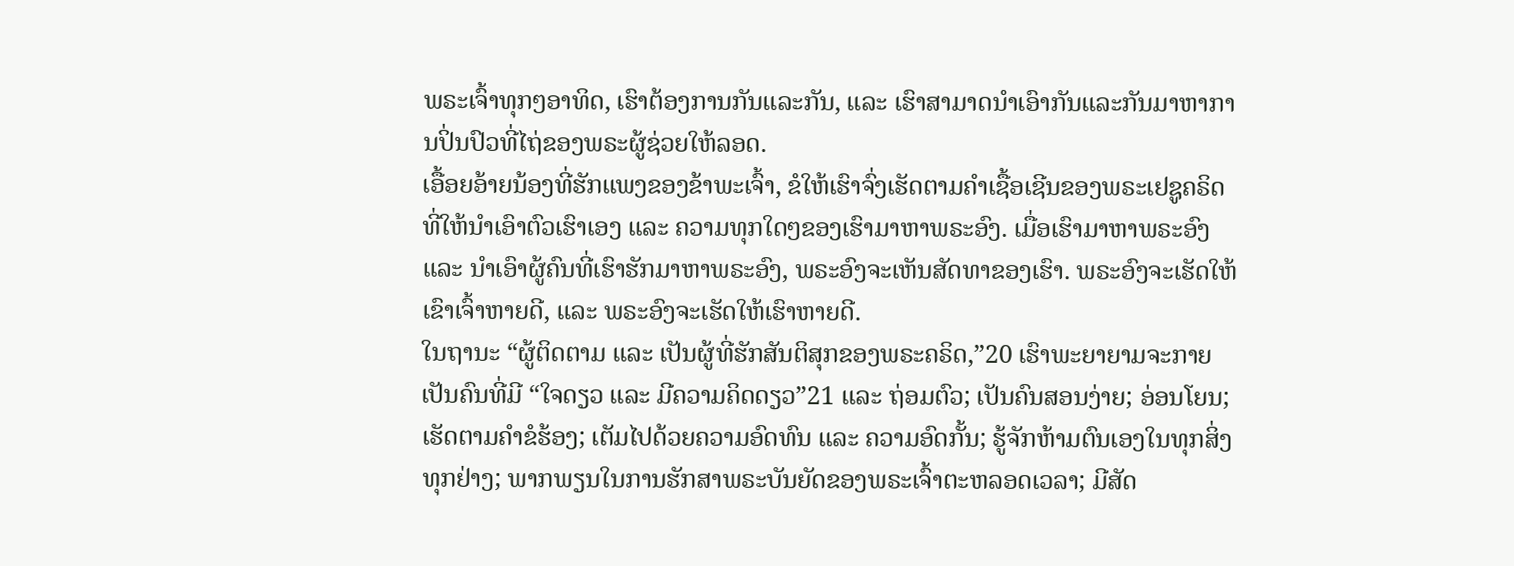ພຣະເຈົ້າທຸກໆອາທິດ, ເຮົາຕ້ອງການກັນແລະກັນ, ແລະ ເຮົາສາມາດນຳເອົາກັນແລະກັນມາຫາການປິ່ນປົວທີ່ໄຖ່ຂອງພຣະຜູ້ຊ່ວຍໃຫ້ລອດ.
ເອື້ອຍອ້າຍນ້ອງທີ່ຮັກແພງຂອງຂ້າພະເຈົ້າ, ຂໍໃຫ້ເຮົາຈົ່ງເຮັດຕາມຄຳເຊື້ອເຊີນຂອງພຣະເຢຊູຄຣິດ ທີ່ໃຫ້ນຳເອົາຕົວເຮົາເອງ ແລະ ຄວາມທຸກໃດໆຂອງເຮົາມາຫາພຣະອົງ. ເມື່ອເຮົາມາຫາພຣະອົງ ແລະ ນຳເອົາຜູ້ຄົນທີ່ເຮົາຮັກມາຫາພຣະອົງ, ພຣະອົງຈະເຫັນສັດທາຂອງເຮົາ. ພຣະອົງຈະເຮັດໃຫ້ເຂົາເຈົ້າຫາຍດີ, ແລະ ພຣະອົງຈະເຮັດໃຫ້ເຮົາຫາຍດີ.
ໃນຖານະ “ຜູ້ຕິດຕາມ ແລະ ເປັນຜູ້ທີ່ຮັກສັນຕິສຸກຂອງພຣະຄຣິດ,”20 ເຮົາພະຍາຍາມຈະກາຍເປັນຄົນທີ່ມີ “ໃຈດຽວ ແລະ ມີຄວາມຄິດດຽວ”21 ແລະ ຖ່ອມຕົວ; ເປັນຄົນສອນງ່າຍ; ອ່ອນໂຍນ; ເຮັດຕາມຄຳຂໍຮ້ອງ; ເຕັມໄປດ້ວຍຄວາມອົດທົນ ແລະ ຄວາມອົດກັ້ນ; ຮູ້ຈັກຫ້າມຕົນເອງໃນທຸກສິ່ງທຸກຢ່າງ; ພາກພຽນໃນການຮັກສາພຣະບັນຍັດຂອງພຣະເຈົ້າຕະຫລອດເວລາ; ມີສັດ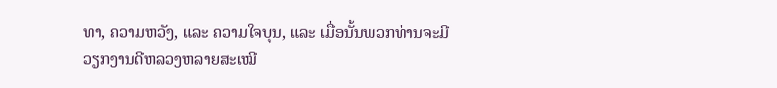ທາ, ຄວາມຫວັງ, ແລະ ຄວາມໃຈບຸນ, ແລະ ເມື່ອນັ້ນພວກທ່ານຈະມີວຽກງານດີຫລວງຫລາຍສະເໝີ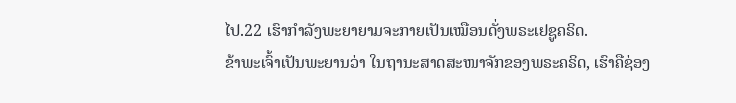ໄປ.22 ເຮົາກຳລັງພະຍາຍາມຈະກາຍເປັນເໝືອນດັ່ງພຣະເຢຊູຄຣິດ.
ຂ້າພະເຈົ້າເປັນພະຍານວ່າ ໃນຖານະສາດສະໜາຈັກຂອງພຣະຄຣິດ, ເຮົາຄືຊ່ອງ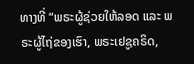ທາງທີ່ “ພຣະຜູ້ຊ່ວຍໃຫ້ລອດ ແລະ ພຣະຜູ້ໄຖ່ຂອງເຮົາ, ພຣະເຢຊູຄຣິດ,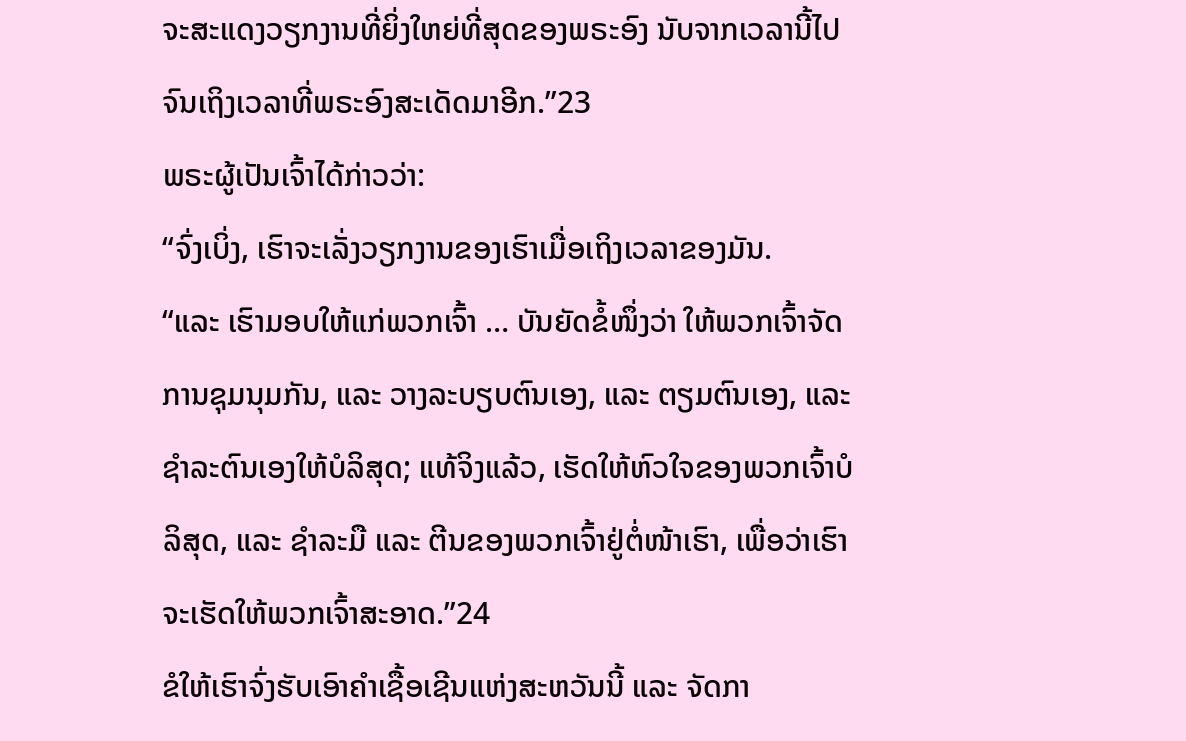ຈະສະແດງວຽກງານທີ່ຍິ່ງໃຫຍ່ທີ່ສຸດຂອງພຣະອົງ ນັບຈາກເວລານີ້ໄປ ຈົນເຖິງເວລາທີ່ພຣະອົງສະເດັດມາອີກ.”23
ພຣະຜູ້ເປັນເຈົ້າໄດ້ກ່າວວ່າ:
“ຈົ່ງເບິ່ງ, ເຮົາຈະເລັ່ງວຽກງານຂອງເຮົາເມື່ອເຖິງເວລາຂອງມັນ.
“ແລະ ເຮົາມອບໃຫ້ແກ່ພວກເຈົ້າ … ບັນຍັດຂໍ້ໜຶ່ງວ່າ ໃຫ້ພວກເຈົ້າຈັດການຊຸມນຸມກັນ, ແລະ ວາງລະບຽບຕົນເອງ, ແລະ ຕຽມຕົນເອງ, ແລະ ຊຳລະຕົນເອງໃຫ້ບໍລິສຸດ; ແທ້ຈິງແລ້ວ, ເຮັດໃຫ້ຫົວໃຈຂອງພວກເຈົ້າບໍລິສຸດ, ແລະ ຊຳລະມື ແລະ ຕີນຂອງພວກເຈົ້າຢູ່ຕໍ່ໜ້າເຮົາ, ເພື່ອວ່າເຮົາຈະເຮັດໃຫ້ພວກເຈົ້າສະອາດ.”24
ຂໍໃຫ້ເຮົາຈົ່ງຮັບເອົາຄຳເຊື້ອເຊີນແຫ່ງສະຫວັນນີ້ ແລະ ຈັດກາ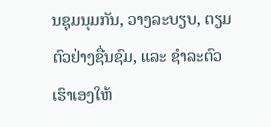ນຊຸມນຸມກັນ, ວາງລະບຽບ, ຕຽມຕົວຢ່າງຊື່ນຊົມ, ແລະ ຊຳລະຕົວເຮົາເອງໃຫ້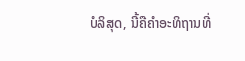ບໍລິສຸດ, ນີ້ຄືຄຳອະທິຖານທີ່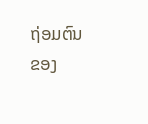ຖ່ອມຕົນຂອງ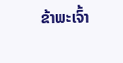ຂ້າພະເຈົ້າ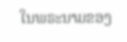ໃນພຣະນາມຂອງ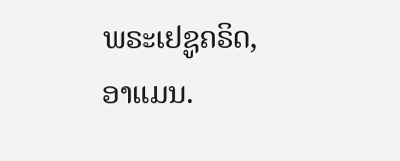ພຣະເຢຊູຄຣິດ, ອາແມນ.